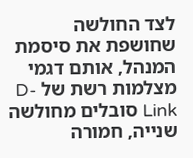לצד החולשה שחושפת את סיסמת המנהל, אותם דגמי מצלמות רשת של D-Link סובלים מחולשה שנייה, חמורה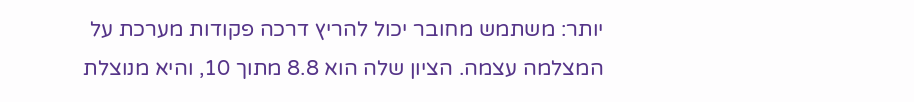יותר: משתמש מחובר יכול להריץ דרכה פקודות מערכת על המצלמה עצמה. הציון שלה הוא 8.8 מתוך 10, והיא מנוצלת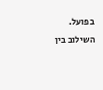בפועל. השילוב בין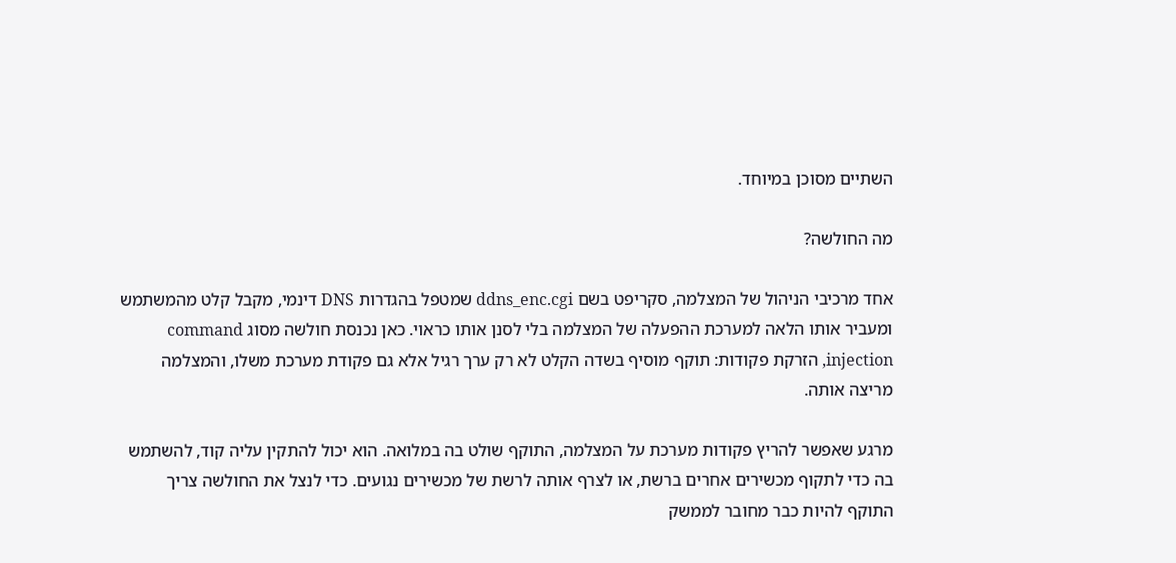השתיים מסוכן במיוחד.

מה החולשה?

אחד מרכיבי הניהול של המצלמה, סקריפט בשם ddns_enc.cgi שמטפל בהגדרות DNS דינמי, מקבל קלט מהמשתמש ומעביר אותו הלאה למערכת ההפעלה של המצלמה בלי לסנן אותו כראוי. כאן נכנסת חולשה מסוג command injection, הזרקת פקודות: תוקף מוסיף בשדה הקלט לא רק ערך רגיל אלא גם פקודת מערכת משלו, והמצלמה מריצה אותה.

מרגע שאפשר להריץ פקודות מערכת על המצלמה, התוקף שולט בה במלואה. הוא יכול להתקין עליה קוד, להשתמש בה כדי לתקוף מכשירים אחרים ברשת, או לצרף אותה לרשת של מכשירים נגועים. כדי לנצל את החולשה צריך התוקף להיות כבר מחובר לממשק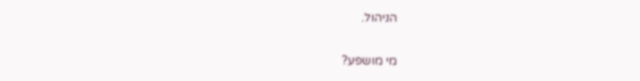הניהול.

מי מושפע?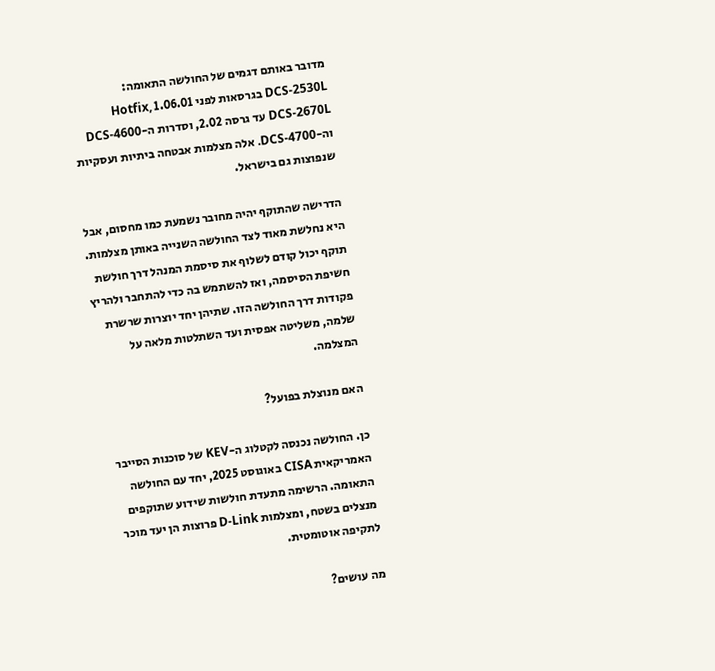מדובר באותם דגמים של החולשה התאומה: DCS-2530L בגרסאות לפני 1.06.01 Hotfix, DCS-2670L עד גרסה 2.02, וסדרות ה-DCS-4600 וה-DCS-4700. אלה מצלמות אבטחה ביתיות ועסקיות שנפוצות גם בישראל.

הדרישה שהתוקף יהיה מחובר נשמעת כמו מחסום, אבל היא נחלשת מאוד לצד החולשה השנייה באותן מצלמות. תוקף יכול קודם לשלוף את סיסמת המנהל דרך חולשת חשיפת הסיסמה, ואז להשתמש בה כדי להתחבר ולהריץ פקודות דרך החולשה הזו. שתיהן יחד יוצרות שרשרת שלמה, משליטה אפסית ועד השתלטות מלאה על המצלמה.

האם מנוצלת בפועל?

כן. החולשה נכנסה לקטלוג ה-KEV של סוכנות הסייבר האמריקאית CISA באוגוסט 2025, יחד עם החולשה התאומה. הרשימה מתעדת חולשות שידוע שתוקפים מנצלים בשטח, ומצלמות D-Link פרוצות הן יעד מוכר לתקיפה אוטומטית.

מה עושים?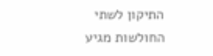התיקון לשתי החולשות מגיע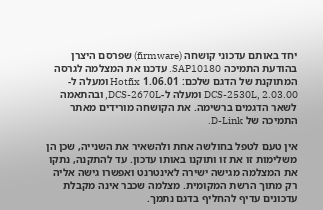יחד באותם עדכוני קושחה (firmware) שפרסם היצרן בהודעת התמיכה SAP10180. עדכנו את המצלמה לגרסה המתוקנת של הדגם שלכם: 1.06.01 Hotfix ומעלה ל-DCS-2530L, 2.03.00 ומעלה ל-DCS-2670L, ובהתאמה לשאר הדגמים ברשימה. את הקושחה מורידים מאתר התמיכה של D-Link.

אין טעם לטפל בחולשה אחת ולהשאיר את השנייה, שכן הן משלימות זו את זו ותוקנו באותו עדכון. עד להתקנה, נתקו את המצלמה מגישה ישירה לאינטרנט ואפשרו גישה אליה רק מתוך הרשת המקומית. מצלמה שכבר אינה מקבלת עדכונים עדיף להחליף בדגם נתמך.